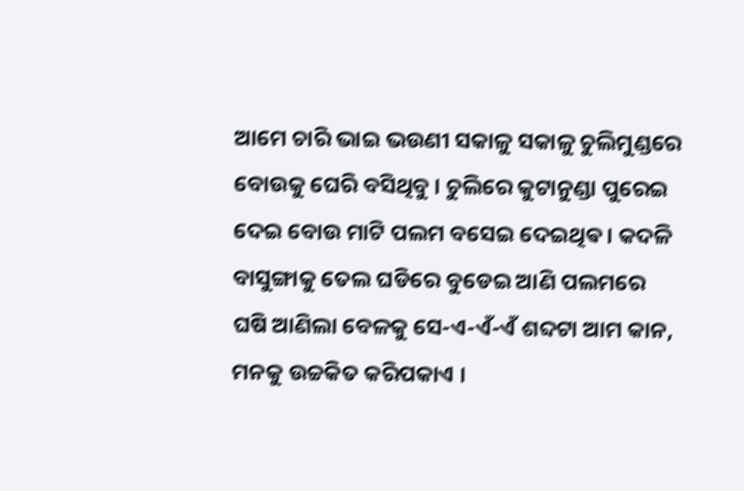ଆମେ ଚାରି ଭାଇ ଭଉଣୀ ସକାଳୁ ସକାଳୁ ଚୁଲିମୁଣ୍ଡରେ ବୋଉକୁ ଘେରି ବସିଥିବୁ । ଚୁଲିରେ କୁଟାନୁଣ୍ଡା ପୁରେଇ ଦେଇ ବୋଉ ମାଟି ପଲମ ବସେଇ ଦେଇଥିଵ । କଦଳି ବାସୁଙ୍ଗାକୁ ତେଲ ଘଡିରେ ବୁଡେଇ ଆଣି ପଲମରେ ଘଷି ଆଣିଲା ବେଳକୁ ସେ-ଏ-ଏଁ-ଏଁ ଶବ୍ଦଟା ଆମ କାନ, ମନକୁ ଉଚ୍ଚକିତ କରିପକାଏ ।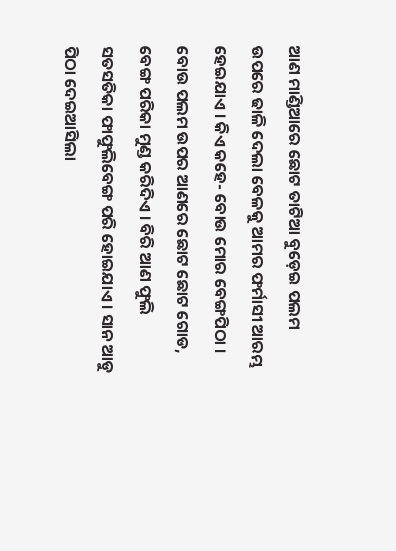ଆଣ ମାଣ୍ଡିଆରେ ଛୋଟ ତାଟିଆ ବୁଡ଼େଇ ପଲମ ଉପରେ ଢାଳି ଦେଲା ବେଳକୁ ଆମର ଫର୍ମାସୀ ଆରମ୍ଭ ହେଇଯାଏ । କିଏ କହେ- ବୋଉ ମୋର ବେଙ୍ଗପିଠା । ବୋଉ ପଲମ ଉପର ଆଣରେ ଛୋଟ ଛୋଟ ଗୋଡ, ବେଙ୍ଗ ପରିକା ମୁଣ୍ଡ କରିଦିଏ । ବିରି ଆଣ ଫୁଲି ସତସତିକା ଫାଫୁଲିବେଙ୍ଗ ପରି ହୋଇଯାଏ । ସାନ ଆଡୁ ପିଠା ଦେଇଆସିଲା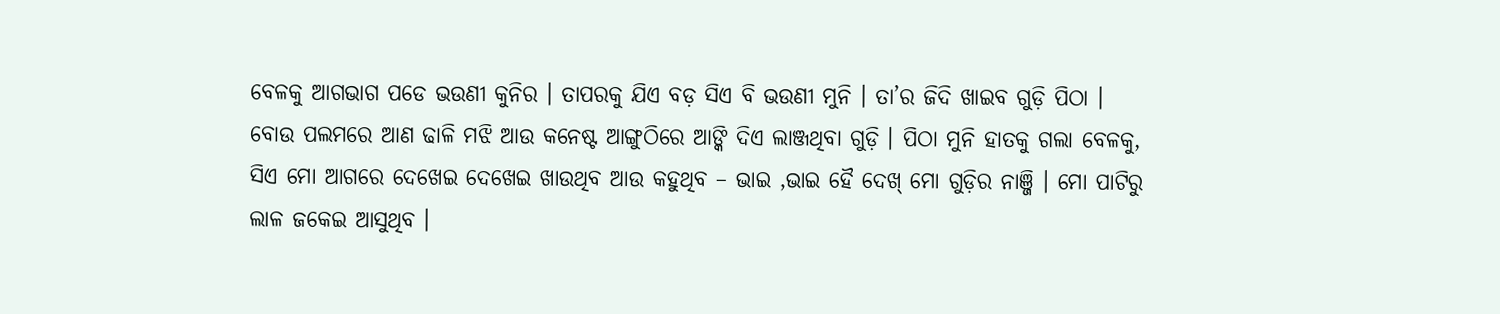ବେଳକୁ ଆଗଭାଗ ପଡେ ଭଉଣୀ କୁନିର । ତାପରକୁ ଯିଏ ବଡ଼ ସିଏ ବି ଭଉଣୀ ମୁନି । ତା’ର ଜିଦି ଖାଇବ ଗୁଡ଼ି ପିଠା । ବୋଉ ପଲମରେ ଆଣ ଢାଳି ମଝି ଆଉ କନେଷ୍ଟ ଆଙ୍ଗୁଠିରେ ଆଙ୍କି ଦିଏ ଲାଞ୍ଜଥିବା ଗୁଡ଼ି । ପିଠା ମୁନି ହାତକୁ ଗଲା ବେଳକୁ, ସିଏ ମୋ ଆଗରେ ଦେଖେଇ ଦେଖେଇ ଖାଉଥିବ ଆଉ କହୁଥିବ – ଭାଇ ,ଭାଇ ହୈ ଦେଖ୍ ମୋ ଗୁଡ଼ିର ନାଞ୍ଜି । ମୋ ପାଟିରୁ ଲାଳ ଜକେଇ ଆସୁଥିବ ।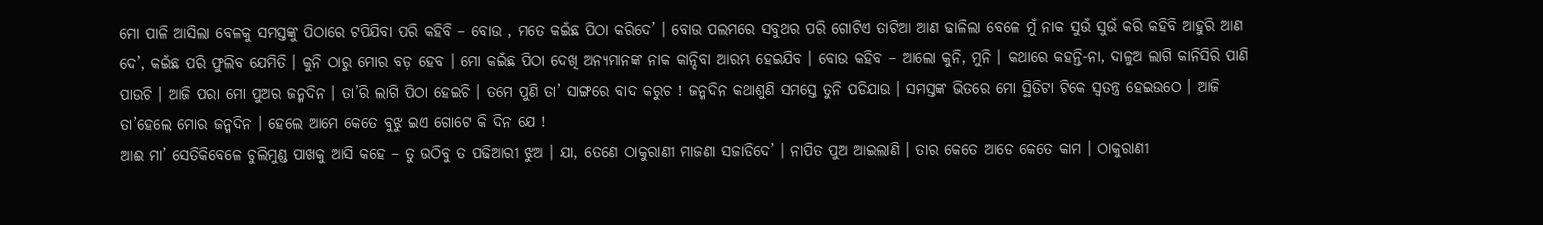ମୋ ପାଳି ଆସିଲା ବେଳକୁ ସମସ୍ତଙ୍କୁ ପିଠାରେ ଟପିଯିବା ପରି କହିବି – ବୋଉ , ମତେ କଇଁଛ ପିଠା କରିଦେ’ । ବୋଉ ପଲମରେ ସବୁଥର ପରି ଗୋଟିଏ ତାଟିଆ ଆଣ ଢାଳିଲା ବେଳେ ମୁଁ ନାକ ସୁଉଁ ସୁଉଁ କରି କହିବି ଆହୁରି ଆଣ ଦେ’, କଇଁଛ ପରି ଫୁଲିବ ଯେମିତି । କୁନି ଠାରୁ ମୋର ବଡ଼ ହେବ । ମୋ କଇଁଛ ପିଠା ଦେଖି ଅନ୍ୟମାନଙ୍କ ନାକ କାନ୍ଦିବା ଆରମ୍ଭ ହେଇଯିବ । ବୋଉ କହିବ – ଆଲୋ କୁନି, ମୁନି । କଥାରେ କହନ୍ତି-ନା, ଦାଳୁଅ ଲାଗି କାନିସିରି ପାଣି ପାଉଚି । ଆଜି ପରା ମୋ ପୁଅର ଜନ୍ମଦିନ । ତା’ରି ଲାଗି ପିଠା ହେଇଚି । ତମେ ପୁଣି ତା’ ସାଙ୍ଗରେ ବାଦ କରୁଚ ! ଜନ୍ମଦିନ କଥାଶୁଣି ସମସ୍ତେ ତୁନି ପଡିଯାଉ । ସମସ୍ତଙ୍କ ଭିତରେ ମୋ ସ୍ଥିତିଟା ଟିକେ ସ୍ଵତନ୍ତ୍ର ହେଇଉଠେ । ଆଜି ତା’ହେଲେ ମୋର ଜନ୍ମଦିନ । ହେଲେ ଆମେ କେତେ ବୁଝୁ ଇଏ ଗୋଟେ କି ଦିନ ଯେ !
ଆଈ ମା’ ସେତିକିବେଳେ ଚୁଲିମୁଣ୍ଡ ପାଖକୁ ଆସି କହେ – ତୁ ଉଠିବୁ ତ ପଢିଆରୀ ଝୁଅ । ଯା, ତେଣେ ଠାକୁରାଣୀ ମାଜଣା ସଜାଡିଦେ’ । ନାପିତ ପୁଅ ଆଇଲାଣି । ତାର କେତେ ଆଡେ କେତେ କାମ । ଠାକୁରାଣୀ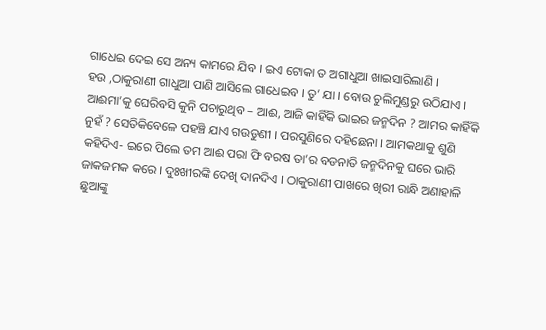ଗାଧେଇ ଦେଇ ସେ ଅନ୍ୟ କାମରେ ଯିବ । ଇଏ ଟୋକା ତ ଅଗାଧୁଆ ଖାଇସାରିଲାଣି ।
ହଉ ,ଠାକୁରାଣୀ ଗାଧୁଆ ପାଣି ଆସିଲେ ଗାଧେଇବ । ତୁ’ ଯା । ବୋଉ ଚୁଲିମୁଣ୍ଡରୁ ଉଠିଯାଏ ।
ଆଈମା’କୁ ଘେରିବସି କୁନି ପଚାରୁଥିବ – ଆଈ, ଆଜି କାହିଁକି ଭାଇର ଜନ୍ମଦିନ ? ଆମର କାହିଁକି ନୁହଁ ? ସେତିକିବେଳେ ପହଞ୍ଚି ଯାଏ ଗଉଡୁଣୀ । ପରସୁଣିରେ ଦହିଛେନା । ଆମକଥାକୁ ଶୁଣି କହିଦିଏ- ଇରେ ପିଲେ ତମ ଆଈ ପରା ଫି ବରଷ ତା’ର ବଡନାତି ଜନ୍ମଦିନକୁ ଘରେ ଭାରି ଜାକଜମକ କରେ । ଦୁଃଖୀରଙ୍କି ଦେଖି ଦାନଦିଏ । ଠାକୁରାଣୀ ପାଖରେ ଖିରୀ ରାନ୍ଧି ଅଣାହାଳି ଛୁଆଙ୍କୁ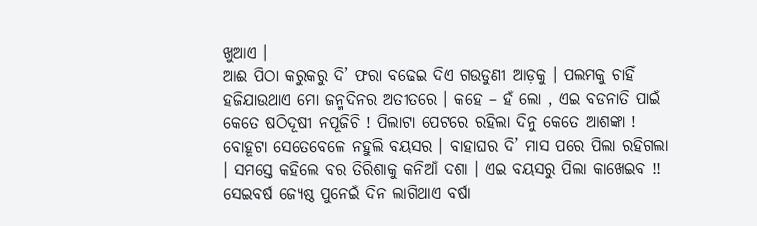ଖୁଆଏ ।
ଆଈ ପିଠା କରୁକରୁ ଦି’ ଫରା ବଢେଇ ଦିଏ ଗଉଡୁଣୀ ଆଡ଼କୁ । ପଲମକୁ ଚାହିଁ ହଜିଯାଉଥାଏ ମୋ ଜନ୍ମଦିନର ଅତୀତରେ । କହେ – ହଁ ଲୋ , ଏଇ ବଡନାତି ପାଇଁ କେତେ ଷଠିଦୂଷୀ ନପୂଜିଚି ! ପିଲାଟା ପେଟରେ ରହିଲା ଦିନୁ କେତେ ଆଶଙ୍କା ! ବୋହୂଟା ସେତେବେଳେ ନହୁଲି ବୟସର । ବାହାଘର ଦି’ ମାସ ପରେ ପିଲା ରହିଗଲା । ସମସ୍ତେ କହିଲେ ବର ତିରିଶାକୁ କନିଆଁ ଦଶା । ଏଇ ବୟସରୁ ପିଲା କାଖେଇବ !! ସେଇବର୍ଷ ଜ୍ୟେଷ୍ଠ ପୁନେଇଁ ଦିନ ଲାଗିଥାଏ ବର୍ଷା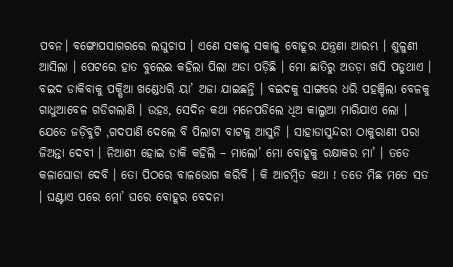ପବନ। ବଙ୍ଗୋପସାଗରରେ ଲଘୁଚାପ । ଏଣେ ସକାଳୁ ସକାଳୁ ବୋହୂର ଯନ୍ତ୍ରଣା ଆରମ୍ଭ । ଶୁଳୁଣୀ ଆସିଲା । ପେଟରେ ହାତ ବୁଲେଇ କହିଲା ପିଲା ଅଡା ପଡ଼ିଛି । ମୋ ଛାତିରୁ ଅତଡ଼ା ଖସି ପଡୁଥାଏ । ବଇଦ ଡାକିବାକୁ ପକ୍ଷିଆ ଖଣ୍ଡେଧରି ୟା’ ଅଜା ଯାଇଛନ୍ତି । ବଇଦକୁ ସାଙ୍ଗରେ ଧରି ପହଞ୍ଚିଲା ବେଳକୁ ଗାଧୁଆବେଳ ଗଡିଗଲାଣି । ଉହଃ, ସେଦିନ କଥା ମନେପଡିଲେ ଧିଅ କାଲୁଆ ମାରିଯାଏ ଲୋ । ଯେତେ ଜଡ଼ିବୁଟି ,ଗଦପାଣି ଦେଲେ ବି ପିଲାଟା ବାଟକୁ ଆସୁନି । ସାହାଡାସୁନ୍ଦରୀ ଠାକୁରାଣୀ ପରା ଜିଅନ୍ତା ଦେବୀ । ନିଆଶୀ ହୋଇ ଡାକି କହିଲି – ମାଲୋ’ ମୋ ବୋହୂକୁ ରକ୍ଷାକର ମା’ । ତତେ କଳାଘୋଡା ଦେବି । ତୋ ପିଠରେ ବାଳଭୋଗ କରିବି । କି ଆଚମ୍ବିତ କଥା ! ତତେ ମିଛ ମତେ ସତ । ଘଣ୍ଟାଏ ପରେ ମୋ’ ଘରେ ବୋହୂର ବେଦନା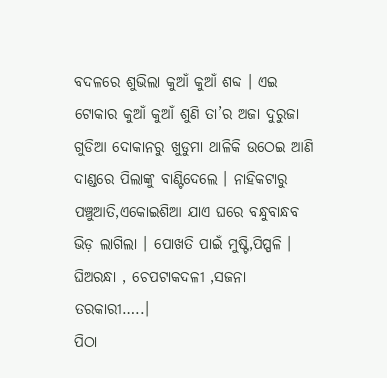ବଦଳରେ ଶୁଭିଲା କୁଆଁ କୁଆଁ ଶବ୍ଦ । ଏଇ ଟୋକାର କୁଆଁ କୁଆଁ ଶୁଣି ତା’ର ଅଜା ଦୁରୁଜା ଗୁଡିଆ ଦୋକାନରୁ ଖୁଡୁମା ଥାଳିକି ଉଠେଇ ଆଣି ଦାଣ୍ଡରେ ପିଲାଙ୍କୁ ବାଣ୍ଟିଦେଲେ । ନାହିକଟାରୁ ପଞ୍ଚୁଆତି,ଏକୋଇଶିଆ ଯାଏ ଘରେ ବନ୍ଧୁବାନ୍ଧବ ଭିଡ଼ ଲାଗିଲା । ପୋଖତି ପାଇଁ ମୁଷ୍ଟି,ପିପ୍ପଳି । ଘିଅରନ୍ଧା , ଚେପଟାକଦଳୀ ,ସଜନା ତରକାରୀ…..।
ପିଠା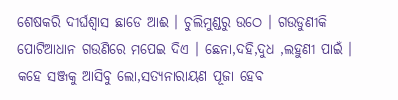ଶେଷକରି ଦୀର୍ଘଶ୍ଵାସ ଛାଡେ ଆଈ । ଚୁଲିମୁଣ୍ଡରୁ ଉଠେ । ଗଉଡୁଣୀକି ପୋଟିଆଧାନ ଗଉଣିରେ ମପେଇ ଦିଏ । ଛେନା,ଦହି,ଦୁଧ ,ଲହୁଣୀ ପାଇଁ । କହେ ସଞ୍ଜକୁ ଆସିବୁ ଲୋ,ସତ୍ୟନାରାୟଣ ପୂଜା ହେବ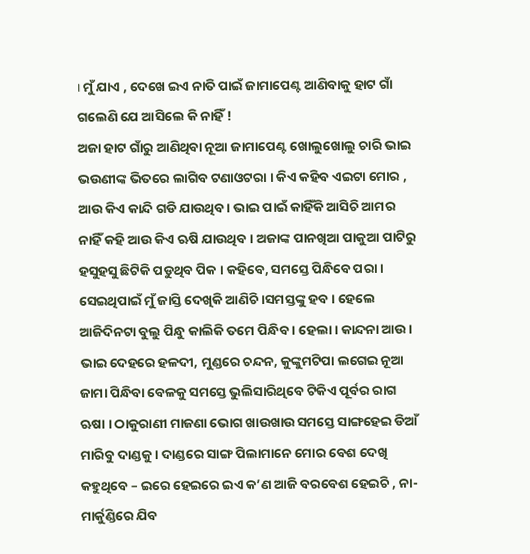। ମୁଁ ଯାଏ , ଦେଖେ ଇଏ ନାତି ପାଇଁ ଜାମାପେଣ୍ଟ ଆଣିବାକୁ ହାଟ ଗାଁ ଗଲେଣି ଯେ ଆସିଲେ କି ନାହିଁ !
ଅଜା ହାଟ ଗାଁରୁ ଆଣିଥିବା ନୂଆ ଜାମାପେଣ୍ଟ ଖୋଲୁଖୋଲୁ ଚାରି ଭାଇ ଭଉଣୀଙ୍କ ଭିତରେ ଲାଗିବ ଟଣାଓଟରା । କିଏ କହିବ ଏଇଟା ମୋର , ଆଉ କିଏ କାନ୍ଦି ଗଡି ଯାଉଥିବ । ଭାଇ ପାଇଁ କାହିଁକି ଆସିଚି ଆମର ନାହିଁ କହି ଆଉ କିଏ ଋଷି ଯାଉଥିବ । ଅଜାଙ୍କ ପାନଖିଆ ପାକୁଆ ପାଟିରୁ ହସୁହସୁ ଛିଟିକି ପଡୁଥିବ ପିକ । କହିବେ, ସମସ୍ତେ ପିନ୍ଧିବେ ପରା । ସେଇଥିପାଇଁ ମୁଁ ଜାସ୍ତି ଦେଖିକି ଆଣିଚି ।ସମସ୍ତଙ୍କୁ ହବ । ହେଲେ ଆଜିଦିନଟା ବୁଲୁ ପିନ୍ଧୁ କାଲିକି ତମେ ପିନ୍ଧିବ । ହେଲା । କାନ୍ଦନା ଆଉ ।
ଭାଇ ଦେହରେ ହଳଦୀ, ମୁଣ୍ଡରେ ଚନ୍ଦନ, କୁଙ୍କୁମଟିପା ଲଗେଇ ନୂଆ ଜାମା ପିନ୍ଧିବା ବେଳକୁ ସମସ୍ତେ ଭୁଲିସାରିଥିବେ ଟିକିଏ ପୂର୍ବର ରାଗ ଋଷା । ଠାକୁରାଣୀ ମାଜଣା ଭୋଗ ଖାଉଖାଉ ସମସ୍ତେ ସାଙ୍ଗହେଇ ଡିଆଁ ମାରିବୁ ଦାଣ୍ଡକୁ । ଦାଣ୍ଡରେ ସାଙ୍ଗ ପିଲାମାନେ ମୋର ବେଶ ଦେଖି କହୁଥିବେ – ଇରେ ହେଇରେ ଇଏ କ’ଣ ଆଜି ବରବେଶ ହେଇଚି , ନା- ମାର୍କୁଣ୍ଡିରେ ଯିବ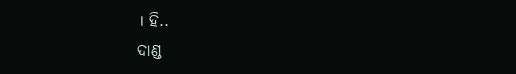। ହି..
ଦାଣ୍ଡ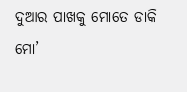ଦୁଆର ପାଖକୁ ମୋତେ ଡାକି ମୋ’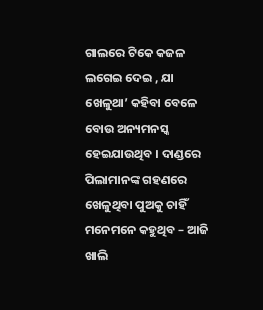ଗାଲରେ ଟିକେ କଜଳ ଲଗେଇ ଦେଇ , ଯା ଖେଳୁଥା’ କହିବା ବେଳେ ବୋଉ ଅନ୍ୟମନସ୍କ ହେଇଯାଉଥିବ । ଦାଣ୍ଡରେ ପିଲାମାନଙ୍କ ଗହଣରେ ଖେଳୁଥିବା ପୁଅକୁ ଚାହିଁ ମନେମନେ କହୁଥିବ – ଆଜି ଖାଲି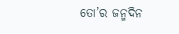ତୋ’ର ଜନ୍ମଦିନ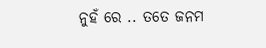ନୁହଁ ରେ .. ତତେ ଜନମ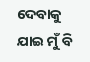ଦେବାକୁ ଯାଇ ମୁଁ ବି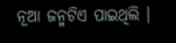ନୂଆ ଜନ୍ମଟିଏ ପାଇଥିଲି ।